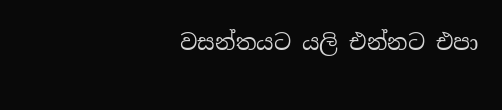වසන්තයට යලි එන්නට එපා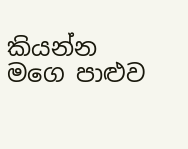කියන්න
මගෙ පාළුව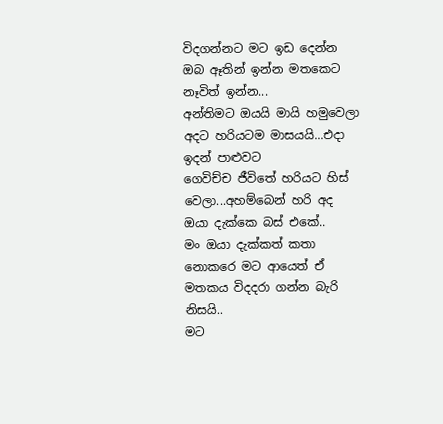විදගන්නට මට ඉඩ දෙන්න
ඔබ ඈතින් ඉන්න මතකෙට නෑවිත් ඉන්න...
අන්තිමට ඔයයි මායි හමුවෙලා අදට හරියටම මාසයයි...එදා ඉදන් පාළුවට
ගෙවිච්ච ජීවිතේ හරියට හිස් වෙලා...අහම්බෙන් හරි අද ඔයා දැක්කෙ බස් එකේ..
මං ඔයා දැක්කත් කතා නොකරෙ මට ආයෙත් ඒ මතකය විදදරා ගන්න බැරි නිසයි..
මට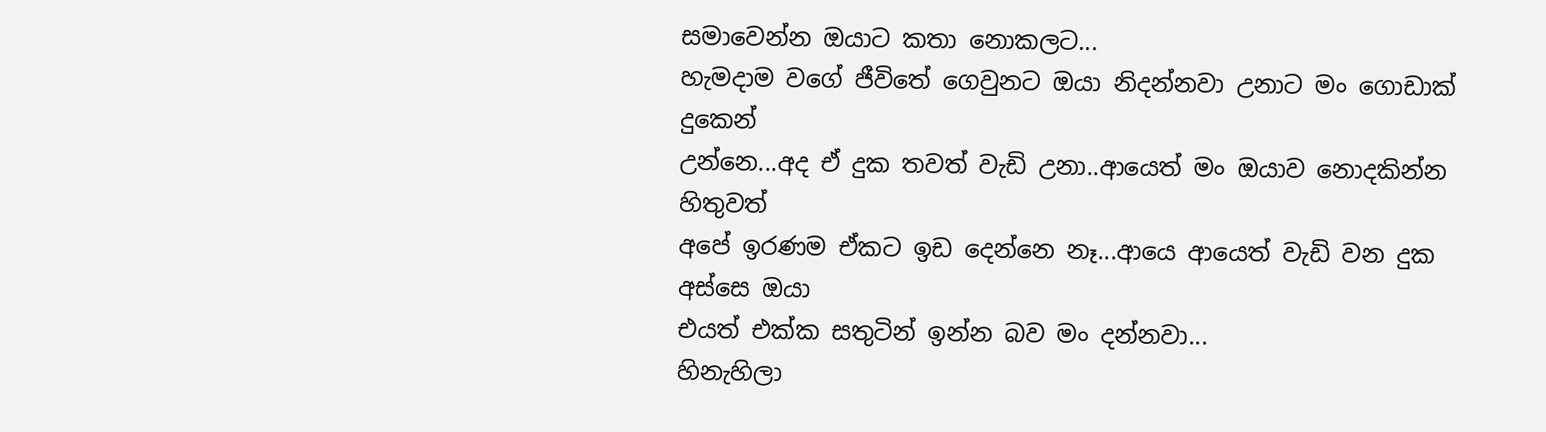සමාවෙන්න ඔයාට කතා නොකලට...
හැමදාම වගේ ජීවිතේ ගෙවුනට ඔයා නිදන්නවා උනාට මං ගොඩාක් දුකෙන්
උන්නෙ...අද ඒ දුක තවත් වැඩි උනා..ආයෙත් මං ඔයාව නොදකින්න හිතුවත්
අපේ ඉරණම ඒකට ඉඩ දෙන්නෙ නෑ...ආයෙ ආයෙත් වැඩි වන දුක අස්සෙ ඔයා
එයත් එක්ක සතුටින් ඉන්න බව මං දන්නවා...
හිනැහිලා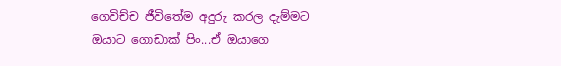ගෙවිච්ච ජීවිතේම අදුරු කරල දැම්මට ඔයාට ගොඩාක් පිං...ඒ ඔයාගෙ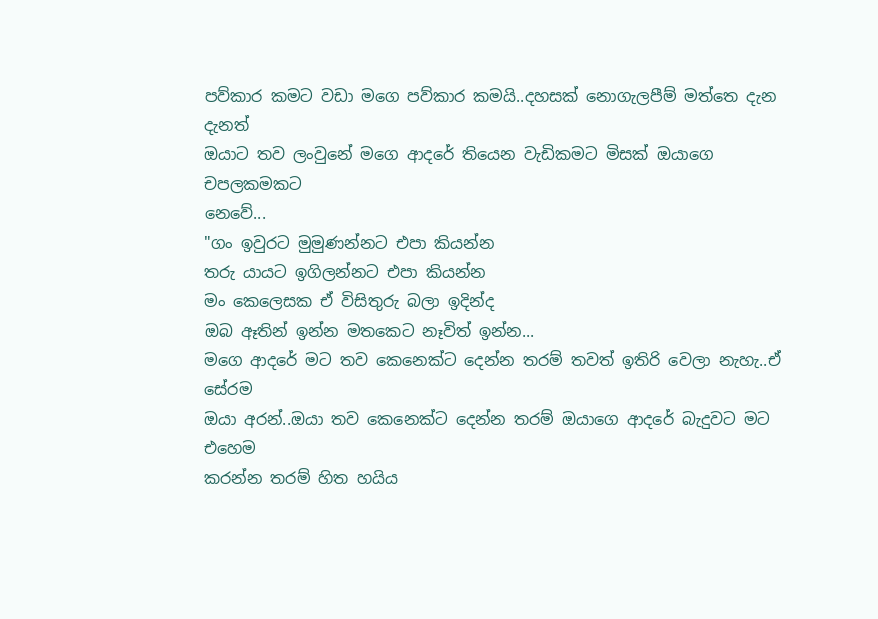පව්කාර කමට වඩා මගෙ පව්කාර කමයි..දහසක් නොගැලපීම් මත්තෙ දැන දැනත්
ඔයාට තව ලංවුනේ මගෙ ආදරේ තියෙන වැඩිකමට මිසක් ඔයාගෙ චපලකමකට
නෙවේ...
"ගං ඉවුරට මුමුණන්නට එපා කියන්න
තරු යායට ඉගිලන්නට එපා කියන්න
මං කෙලෙසක ඒ විසිතුරු බලා ඉදින්ද
ඔබ ඈතින් ඉන්න මතකෙට නෑවිත් ඉන්න...
මගෙ ආදරේ මට තව කෙනෙක්ට දෙන්න තරම් තවත් ඉතිරි වෙලා නැහැ..ඒ සේරම
ඔයා අරන්..ඔයා තව කෙනෙක්ට දෙන්න තරම් ඔයාගෙ ආදරේ බැදුවට මට එහෙම
කරන්න තරම් හිත හයිය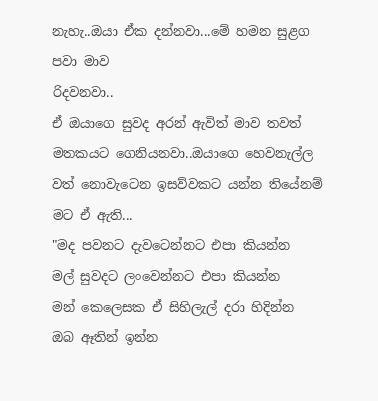නැහැ..ඔයා ඒක දන්නවා...මේ හමන සුළග පවා මාව
රිදවනවා..
ඒ ඔයාගෙ සුවද අරන් ඇවිත් මාව තවත් මතකයට ගෙනියනවා..ඔයාගෙ හෙවනැල්ල
වත් නොවැටෙන ඉසව්වකට යන්න තියේනම් මට ඒ ඇති...
"මද පවනට දැවටෙන්නට එපා කියන්න
මල් සුවදට ලංවෙන්නට එපා කියන්න
මන් කෙලෙසක ඒ සිහිලැල් දරා හිදින්න
ඔබ ඈතින් ඉන්න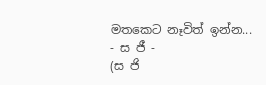මතකෙට නෑවිත් ඉන්න...
- ස ජී -
(ස ජි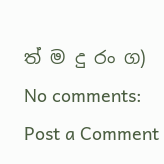ත් ම දු රං ග)
No comments:
Post a Comment